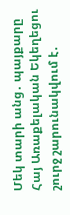Մեկ տարի անց․ պայքարը Հայ Առաքելական Եկեղեցու շուրջ շարունակվում է․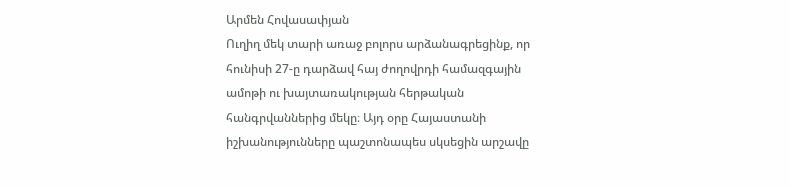Արմեն Հովասափյան
Ուղիղ մեկ տարի առաջ բոլորս արձանագրեցինք, որ հունիսի 27-ը դարձավ հայ ժողովրդի համազգային ամոթի ու խայտառակության հերթական հանգրվաններից մեկը։ Այդ օրը Հայաստանի իշխանությունները պաշտոնապես սկսեցին արշավը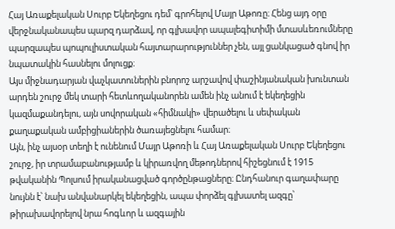Հայ Առաքելական Սուրբ Եկեղեցու դեմ՝ գրոհելով Մայր Աթոռը։ Հենց այդ օրը վերջնականապես պարզ դարձավ, որ գլխավոր ապալեգիտիմի մտասևեռումները պարզապես պոպուլիստական հայտարարություններ չեն, այլ ցանկացած գնով իր նպատակին հասնելու մոլուցք։
Այս միջնադարյան վաչկատուներին բնորոշ արշավով փաշինյանական խունտան արդեն շուրջ մեկ տարի հետևողականորեն ամեն ինչ անում է եկեղեցին կազմաքանդելու, այն սովորական «հիմնակի» վերածելու և սեփական քաղաքական ամբիցիաներին ծառայեցնելու համար։
Այն, ինչ այսօր տեղի է ունենում Մայր Աթոռի և Հայ Առաքելական Սուրբ Եկեղեցու շուրջ, իր տրամաբանությամբ և կիրառվող մեթոդներով հիշեցնում է 1915 թվականին Պոլսում իրականացված գործընթացները։ Ընդհանուր գաղափարը նույնն է՝ նախ անվանարկել եկեղեցին, ապա փորձել գլխատել ազգը՝ թիրախավորելով նրա հոգևոր և ազգային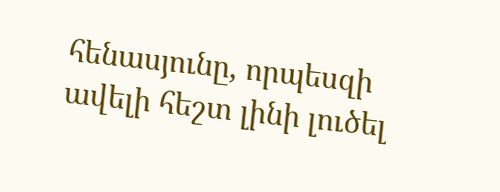հենասյունը, որպեսզի ավելի հեշտ լինի լուծել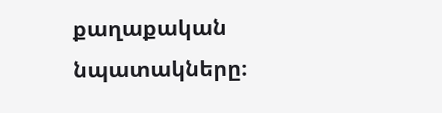քաղաքական նպատակները։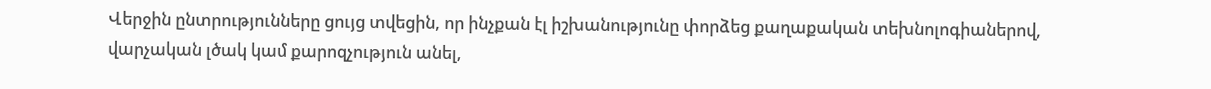Վերջին ընտրությունները ցույց տվեցին, որ ինչքան էլ իշխանությունը փորձեց քաղաքական տեխնոլոգիաներով, վարչական լծակ կամ քարոզչություն անել,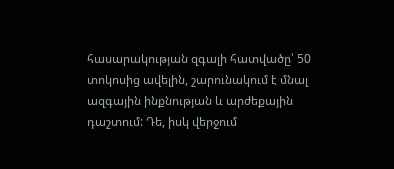հասարակության զգալի հատվածը՝ 50 տոկոսից ավելին, շարունակում է մնալ ազգային ինքնության և արժեքային դաշտում: Դե, իսկ վերջում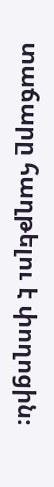տաճարը հաղթելու է փողոցին։